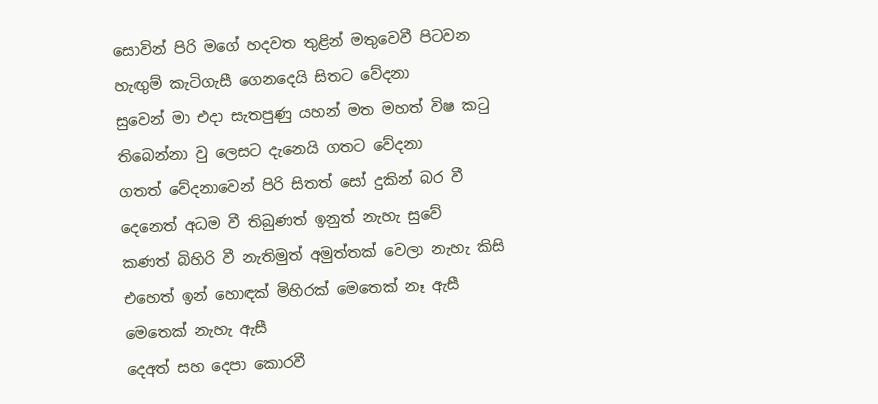සොවින් පිරි මගේ හදවත තුළින් මතුවෙවී පිටවන
හැඟුම් කැටිගැසී ගෙනදෙයි සිතට වේදනා
සුවෙන් මා එදා සැතපුණු යහන් මත මහත් විෂ කටු
තිබෙන්නා වු ලෙසට දැනෙයි ගතට වේදනා
ගතත් වේදනාවෙන් පිරි සිතත් සෝ දුකින් බර වී
දෙනෙත් අධම වී තිබුණත් ඉනුත් නැහැ සුවේ
කණත් බිහිරි වී නැතිමුත් අමුත්තක් වෙලා නැහැ කිසි
එහෙත් ඉන් හොඳක් මිහිරක් මෙතෙක් නෑ ඇසී
මෙතෙක් නැහැ ඇසී
දෙඅත් සහ දෙපා කොරවී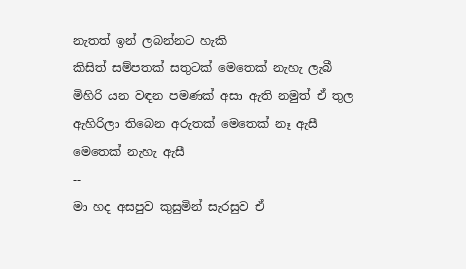නැතත් ඉන් ලබන්නට හැකි
කිසිත් සම්පතක් සතුටක් මෙතෙක් නැහැ ලැබී
මිහිරි යන වඳන පමණක් අසා ඇති නමුත් ඒ තුල
ඇහිරිලා තිබෙන අරුතක් මෙතෙක් නෑ ඇසී
මෙතෙක් නැහැ ඇසී
--
මා හද අසපුව කුසුමින් සැරසුව ඒ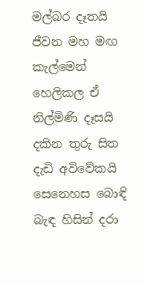මල්බර දෑතයි
ජීවන මහ මඟ කැල්මෙන් හෙලිකල ඒ නිල්මිණි දෑසයි
දකින තුරු සිත දැඩි අවිවේකයි
සෙනෙහස බොඳි බැඳ හිසින් දරා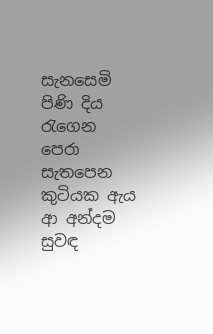සැනසෙමි පිණි දිය රැගෙන පෙරා
සැතපෙන කුටියක ඇය ආ අන්දම
සුවඳ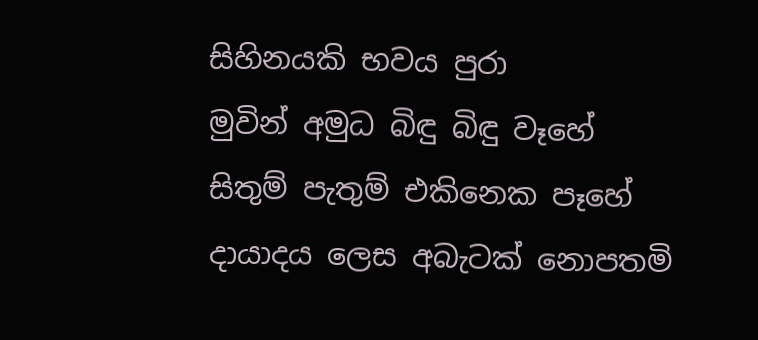සිහිනයකි භවය පුරා
මුවින් අමුධ බිඳු බිඳු වෑහේ
සිතුම් පැතුම් එකිනෙක පෑහේ
දායාදය ලෙස අබැටක් නොපතමි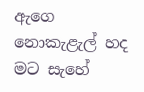ඇගෙ නොකැළැල් හද මට සැහේ